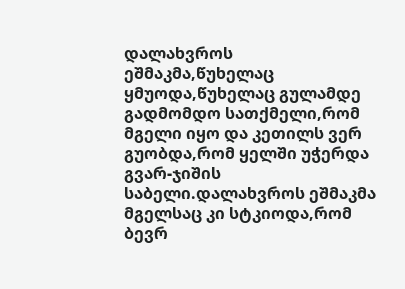დალახვროს ეშმაკმა,წუხელაც ყმუოდა,წუხელაც გულამდე გადმომდო სათქმელი,რომ მგელი იყო და კეთილს ვერ გუობდა,რომ ყელში უჭერდა გვარ-ჯიშის საბელი.დალახვროს ეშმაკმა მგელსაც კი სტკიოდა,რომ ბევრ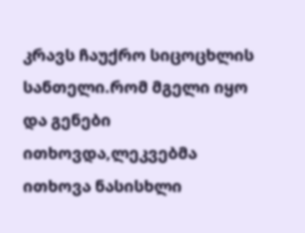კრავს ჩაუქრო სიცოცხლის სანთელი.რომ მგელი იყო და გენები ითხოვდა,ლეკვებმა ითხოვა ნასისხლი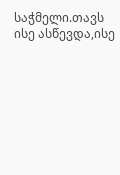საჭმელი.თავს ისე ასწევდა,ისე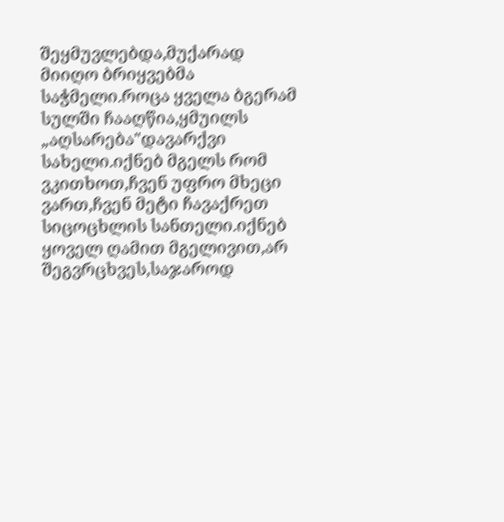შეყმუვლებდა,მუქარად მიიღო ბრიყვებმა საჭმელი.როცა ყველა ბგერამ სულში ჩააღწია,ყმუილს „აღსარება"დავარქვი სახელი.იქნებ მგელს რომ ვკითხოთ,ჩვენ უფრო მხეცი ვართ,ჩვენ მეტი ჩავაქრეთ სიცოცხლის სანთელი.იქნებ ყოველ ღამით მგელივით,არ შეგვრცხვეს,საჯაროდ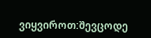ვიყვიროთ:შევცოდე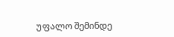უფალო შემინდე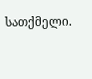სათქმელი.